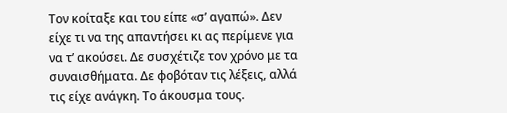Τον κοίταξε και του είπε «σ’ αγαπώ». Δεν είχε τι να της απαντήσει κι ας περίμενε για να τ’ ακούσει. Δε συσχέτιζε τον χρόνο με τα συναισθήματα. Δε φοβόταν τις λέξεις, αλλά τις είχε ανάγκη. Το άκουσμα τους.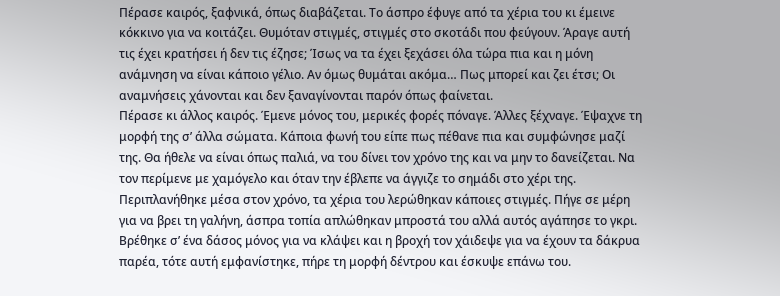Πέρασε καιρός, ξαφνικά, όπως διαβάζεται. Το άσπρο έφυγε από τα χέρια του κι έμεινε κόκκινο για να κοιτάζει. Θυμόταν στιγμές, στιγμές στο σκοτάδι που φεύγουν. Άραγε αυτή τις έχει κρατήσει ή δεν τις έζησε; Ίσως να τα έχει ξεχάσει όλα τώρα πια και η μόνη ανάμνηση να είναι κάποιο γέλιο. Αν όμως θυμάται ακόμα… Πως μπορεί και ζει έτσι; Οι αναμνήσεις χάνονται και δεν ξαναγίνονται παρόν όπως φαίνεται.
Πέρασε κι άλλος καιρός. Έμενε μόνος του, μερικές φορές πόναγε. Άλλες ξέχναγε. Έψαχνε τη μορφή της σ’ άλλα σώματα. Κάποια φωνή του είπε πως πέθανε πια και συμφώνησε μαζί της. Θα ήθελε να είναι όπως παλιά, να του δίνει τον χρόνο της και να μην το δανείζεται. Να τον περίμενε με χαμόγελο και όταν την έβλεπε να άγγιζε το σημάδι στο χέρι της.
Περιπλανήθηκε μέσα στον χρόνο, τα χέρια του λερώθηκαν κάποιες στιγμές. Πήγε σε μέρη για να βρει τη γαλήνη, άσπρα τοπία απλώθηκαν μπροστά του αλλά αυτός αγάπησε το γκρι.
Βρέθηκε σ’ ένα δάσος μόνος για να κλάψει και η βροχή τον χάιδεψε για να έχουν τα δάκρυα παρέα, τότε αυτή εμφανίστηκε, πήρε τη μορφή δέντρου και έσκυψε επάνω του.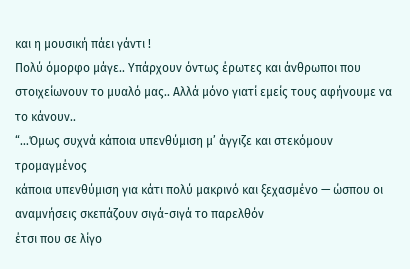και η μουσική πάει γάντι !
Πολύ όμορφο μάγε.. Υπάρχουν όντως έρωτες και άνθρωποι που στοιχείωνουν το μυαλό μας.. Αλλά μόνο γιατί εμείς τους αφήνουμε να το κάνουν..
“…Όμως συχνά κάποια υπενθύμιση μ’ άγγιζε και στεκόμουν τρομαγμένος
κάποια υπενθύμιση για κάτι πολύ μακρινό και ξεχασμένο — ώσπου οι αναμνήσεις σκεπάζουν σιγά-σιγά το παρελθόν
έτσι που σε λίγο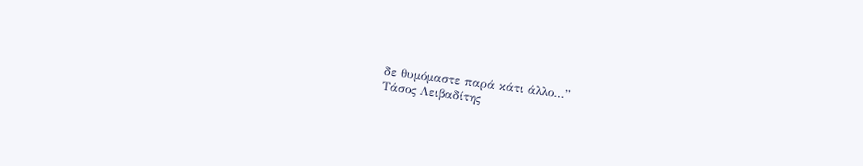δε θυμόμαστε παρά κάτι άλλο…”
Τάσος Λειβαδίτης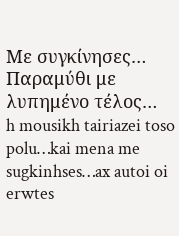Με συγκίνησες…
Παραμύθι με λυπημένο τέλος…
h mousikh tairiazei toso polu…kai mena me sugkinhses…ax autoi oi erwtes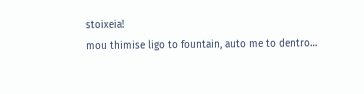stoixeia!
mou thimise ligo to fountain, auto me to dentro…